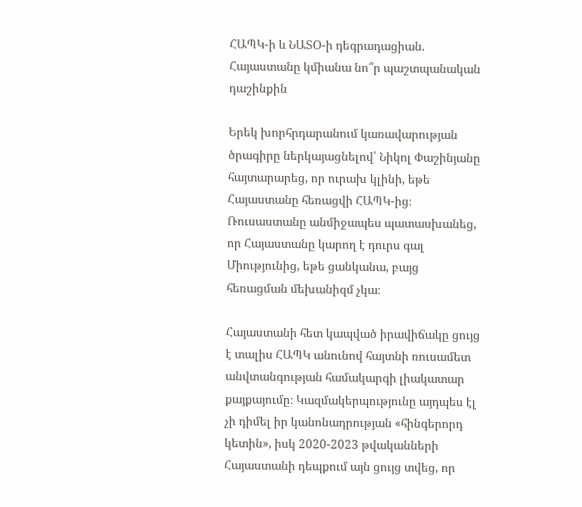ՀԱՊԿ-ի և ՆԱՏՕ-ի դեգրադացիան. Հայաստանը կմիանա նո՞ր պաշտպանական դաշինքին

Երեկ խորհրդարանում կառավարության ծրագիրը ներկայացնելով՝ Նիկոլ Փաշինյանը հայտարարեց, որ ուրախ կլինի, եթե Հայաստանը հեռացվի ՀԱՊԿ-ից։ Ռուսաստանը անմիջապես պատասխանեց, որ Հայաստանը կարող է դուրս գալ Միությունից, եթե ցանկանա, բայց հեռացման մեխանիզմ չկա։

Հայաստանի հետ կապված իրավիճակը ցույց է տալիս ՀԱՊԿ անունով հայտնի ռուսամետ անվտանգության համակարգի լիակատար քայքայումը։ Կազմակերպությունը այդպես էլ չի դիմել իր կանոնադրության «հինգերորդ կետին», իսկ 2020-2023 թվականների Հայաստանի դեպքում այն ցույց տվեց, որ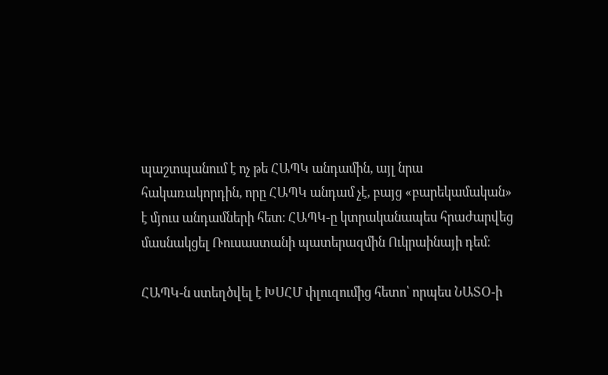պաշտպանում է ոչ թե ՀԱՊԿ անդամին, այլ նրա հակառակորդին, որը ՀԱՊԿ անդամ չէ, բայց «բարեկամական» է մյուս անդամների հետ։ ՀԱՊԿ-ը կտրականապես հրաժարվեց մասնակցել Ռուսաստանի պատերազմին Ուկրաինայի դեմ։

ՀԱՊԿ-ն ստեղծվել է ԽՍՀՄ փլուզումից հետո՝ որպես ՆԱՏՕ-ի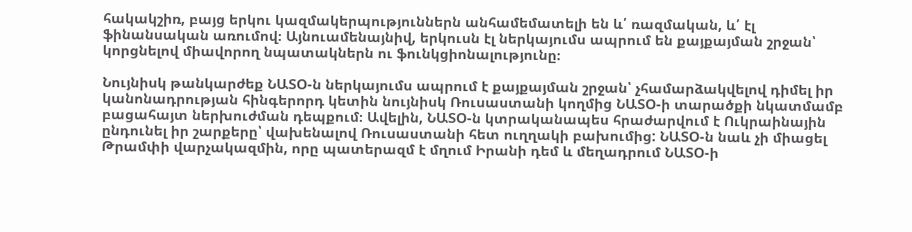հակակշիռ, բայց երկու կազմակերպություններն անհամեմատելի են և՛ ռազմական, և՛ էլ ֆինանսական առումով։ Այնուամենայնիվ, երկուսն էլ ներկայումս ապրում են քայքայման շրջան՝ կորցնելով միավորող նպատակներն ու ֆունկցիոնալությունը։

Նույնիսկ թանկարժեք ՆԱՏՕ-ն ներկայումս ապրում է քայքայման շրջան՝ չհամարձակվելով դիմել իր կանոնադրության հինգերորդ կետին նույնիսկ Ռուսաստանի կողմից ՆԱՏՕ-ի տարածքի նկատմամբ բացահայտ ներխուժման դեպքում։ Ավելին, ՆԱՏՕ-ն կտրականապես հրաժարվում է Ուկրաինային ընդունել իր շարքերը՝ վախենալով Ռուսաստանի հետ ուղղակի բախումից: ՆԱՏՕ-ն նաև չի միացել Թրամփի վարչակազմին, որը պատերազմ է մղում Իրանի դեմ և մեղադրում ՆԱՏՕ-ի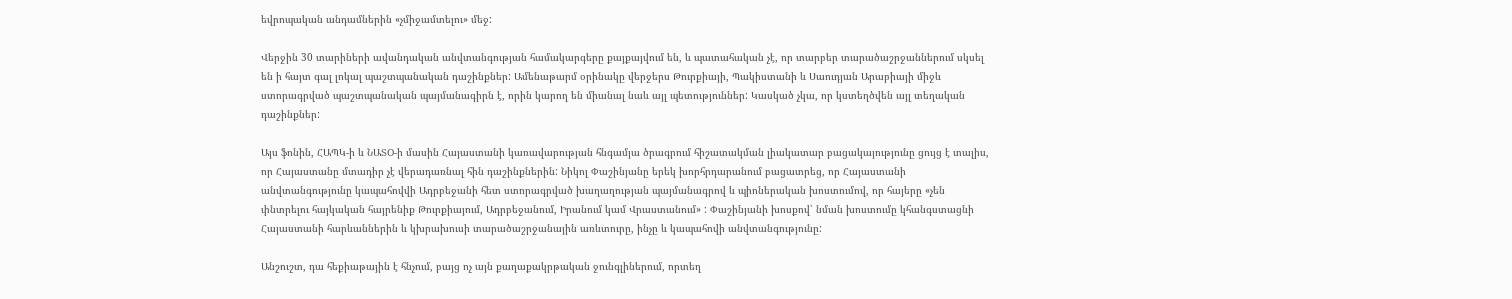եվրոպական անդամներին «չմիջամտելու» մեջ:

Վերջին 30 տարիների ավանդական անվտանգության համակարգերը քայքայվում են, և պատահական չէ, որ տարբեր տարածաշրջաններում սկսել են ի հայտ գալ լոկալ պաշտպանական դաշինքներ: Ամենաթարմ օրինակը վերջերս Թուրքիայի, Պակիստանի և Սաուդյան Արաբիայի միջև ստորագրված պաշտպանական պայմանագիրն է, որին կարող են միանալ նաև այլ պետություններ: Կասկած չկա, որ կստեղծվեն այլ տեղական դաշինքներ:

Այս ֆոնին, ՀԱՊԿ-ի և ՆԱՏՕ-ի մասին Հայաստանի կառավարության հնգամյա ծրագրում հիշատակման լիակատար բացակայությունը ցույց է տալիս, որ Հայաստանը մտադիր չէ վերադառնալ հին դաշինքներին: Նիկոլ Փաշինյանը երեկ խորհրդարանում բացատրեց, որ Հայաստանի անվտանգությունը կապահովվի Ադրբեջանի հետ ստորագրված խաղաղության պայմանագրով և պիոներական խոստումով, որ հայերը «չեն փնտրելու հայկական հայրենիք Թուրքիայում, Ադրբեջանում, Իրանում կամ Վրաստանում» : Փաշինյանի խոսքով՝ նման խոստումը կհանգստացնի Հայաստանի հարևաններին և կխրախուսի տարածաշրջանային առևտուրը, ինչը և կապահովի անվտանգությունը:

Անշուշտ, դա հեքիաթային է հնչում, բայց ոչ այն քաղաքակրթական ջունգլիներում, որտեղ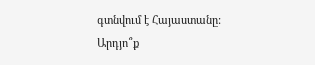գտնվում է Հայաստանը: Արդյո՞ք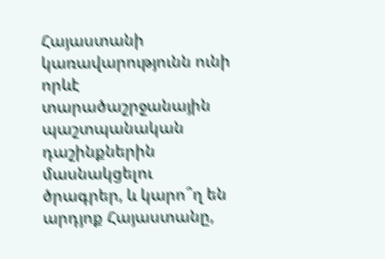Հայաստանի կառավարությունն ունի որևէ տարածաշրջանային պաշտպանական դաշինքներին մասնակցելու ծրագրեր, և կարո՞ղ են արդյոք Հայաստանը,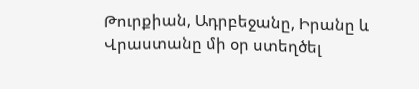Թուրքիան, Ադրբեջանը, Իրանը և Վրաստանը մի օր ստեղծել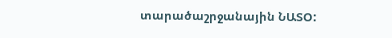տարածաշրջանային ՆԱՏՕ: